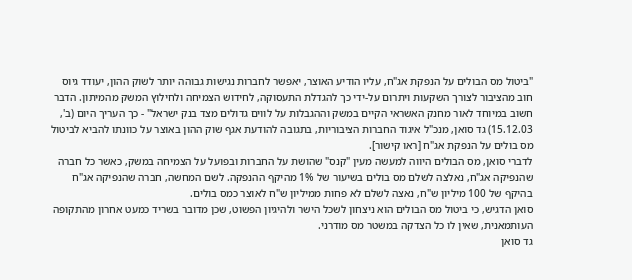"ביטול מס הבולים על הנפקת אג"ח, עליו הודיע האוצר, יאפשר לחברות נגישות גבוהה יותר לשוק ההון, יעודד גיוס חוב מהציבור לצורך השקעות ויתרום על-ידי כך להגדלת התעסוקה, לחידוש הצמיחה ולחילוץ המשק מהמיתון. הדבר חשוב במיוחד לאור מחנק האשראי הקיים במשק וההגבלות על לווים גדולים מצד בנק ישראל" - כך העריך היום (ב', 15.12.03) גד סואן, מנכ"ל איגוד החברות הציבוריות, בתגובה להודעת אגף שוק ההון באוצר על כוונתו להביא לביטול מס בולים על הנפקת אג"ח [ראו קישור].
לדברי סואן, מס הבולים היווה למעשה מעין "קנס" שהושת על החברות ובפועל על הצמיחה במשק, כאשר כל חברה שהנפיקה אג"ח, נאלצה לשלם מס בולים בשיעור של 1% מהיקף ההנפקה. לשם המחשה, חברה שהנפיקה אג"ח בהיקף של 100 מיליון ש"ח, נאצה לשלם לא פחות ממיליון ש"ח לאוצר כמס בולים.
סואן הדגיש, כי ביטול מס הבולים הוא ניצחון לשכל הישר ולהיגיון הפשוט, שכן מדובר בשריד כמעט אחרון מהתקופה העותמאנית, שאין לו כל הצדקה במשטר מס מודרני.
גד סואן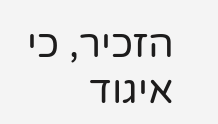הזכיר, כי איגוד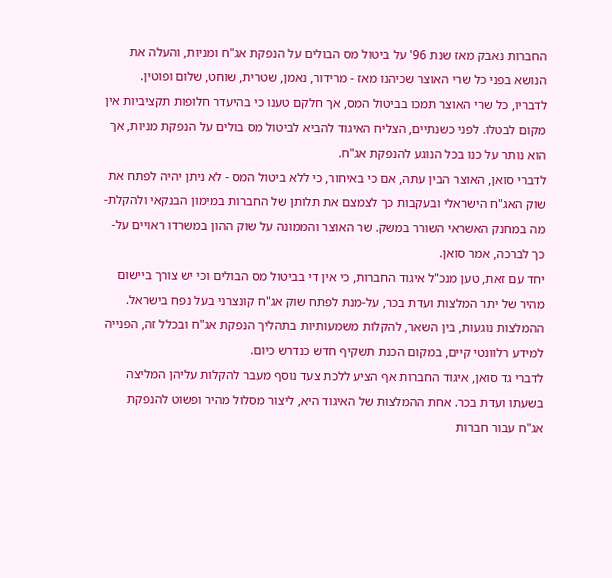החברות נאבק מאז שנת 96' על ביטול מס הבולים על הנפקת אג"ח ומניות, והעלה את הנושא בפני כל שרי האוצר שכיהנו מאז - מרידור, נאמן, שטרית, שוחט, שלום ופוטין. לדבריו, כל שרי האוצר תמכו בביטול המס, אך חלקם טענו כי בהיעדר חלופות תקציביות אין מקום לבטלו. לפני כשנתיים, הצליח האיגוד להביא לביטול מס בולים על הנפקת מניות, אך הוא נותר על כנו בכל הנוגע להנפקת אג"ח.
לדברי סואן, האוצר הבין עתה, אם כי באיחור, כי ללא ביטול המס - לא ניתן יהיה לפתח את שוק האג"ח הישראלי ובעקבות כך לצמצם את תלותן של החברות במימון הבנקאי ולהקלת-מה במחנק האשראי השורר במשק. שר האוצר והממונה על שוק ההון במשרדו ראויים על-כך לברכה, אמר סואן.
יחד עם זאת, טען מנכ"ל איגוד החברות, כי אין די בביטול מס הבולים וכי יש צורך ביישום מהיר של יתר המלצות ועדת בכר, על-מנת לפתח שוק אג"ח קונצרני בעל נפח בישראל. ההמלצות נוגעות, בין השאר, להקלות משמעותיות בתהליך הנפקת אג"ח ובכלל זה, הפנייה למידע רלוונטי קיים, במקום הכנת תשקיף חדש כנדרש כיום.
לדברי גד סואן, איגוד החברות אף הציע ללכת צעד נוסף מעבר להקלות עליהן המליצה בשעתו ועדת בכר. אחת ההמלצות של האיגוד היא, ליצור מסלול מהיר ופשוט להנפקת אג"ח עבור חברות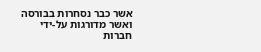אשר כבר נסחרות בבורסה ואשר מדורגות על-ידי חברות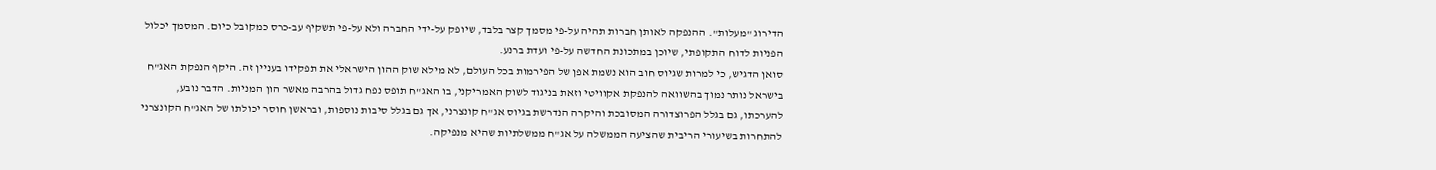הדירוג "מעלות". ההנפקה לאותן חברות תהיה על-פי מסמך קצר בלבד, שיופק על-ידי החברה ולא על-פי תשקיף עב-כרס כמקובל כיום. המסמך יכלול הפניות לדוח התקופתי, שיוכן במתכונת החדשה על-פי ועדת ברנע.
סואן הדגיש, כי למרות שגיוס חוב הוא נשמת אפן של הפירמות בכל העולם, לא מילא שוק ההון הישראלי את תפקידו בעניין זה. היקף הנפקת האג"ח בישראל נותר נמוך בהשוואה להנפקת אקוויטי וזאת בניגוד לשוק האמריקני, בו האג"ח תופס נפח גדול בהרבה מאשר הון המניות. הדבר נובע, להערכתו, גם בגלל הפרוצדורה המסובכת והיקרה הנדרשת בגיוס אג"ח קונצרני, אך גם בגלל סיבות נוספות, ובראשן חוסר יכולתו של האג"ח הקונצרני להתחרות בשיעורי הריבית שהציעה הממשלה על אג"ח ממשלתיות שהיא מנפיקה.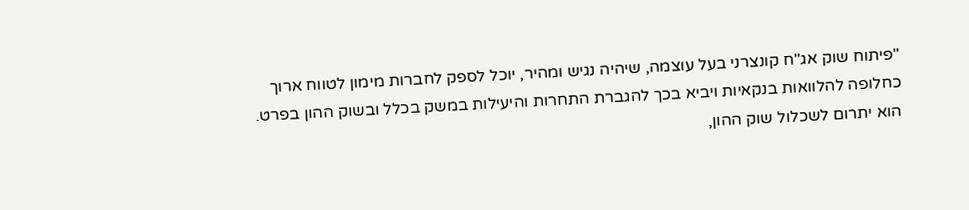"פיתוח שוק אג"ח קונצרני בעל עוצמה, שיהיה נגיש ומהיר, יוכל לספק לחברות מימון לטווח ארוך כחלופה להלוואות בנקאיות ויביא בכך להגברת התחרות והיעילות במשק בכלל ובשוק ההון בפרט. הוא יתרום לשכלול שוק ההון,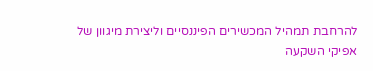להרחבת תמהיל המכשירים הפיננסיים וליצירת מיגוון של אפיקי השקעה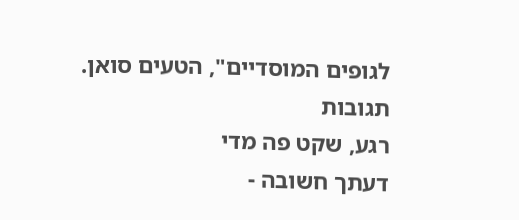לגופים המוסדיים", הטעים סואן.
תגובות
רגע, שקט פה מדי
דעתך חשובה -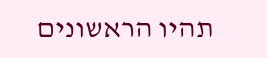תהיו הראשונים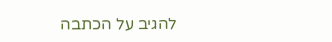להגיב על הכתבה